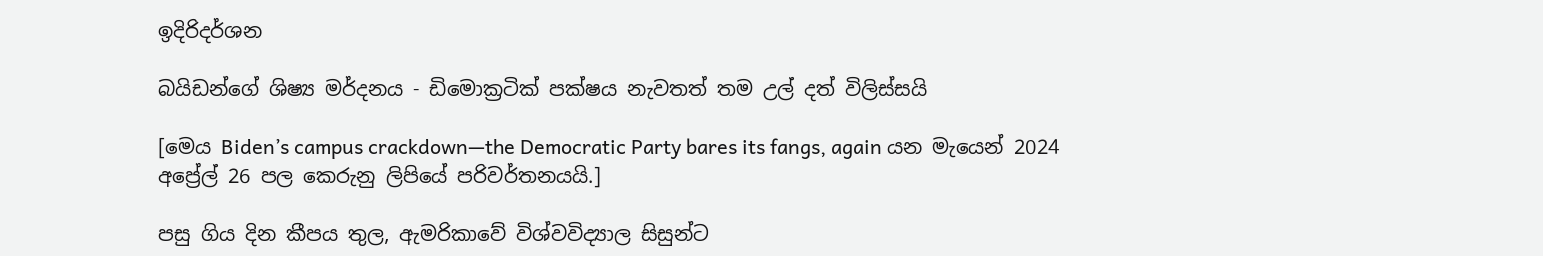ඉදිරිදර්ශන

බයිඩන්ගේ ශිෂ්‍ය මර්දනය - ඩිමොක්‍රටික් පක්ෂය නැවතත් තම උල් දත් විලිස්සයි

[මෙය Biden’s campus crackdown—the Democratic Party bares its fangs, again යන මැයෙන් 2024 අප්‍රේල් 26 පල කෙරුනු ලිපියේ පරිවර්තනයයි.]

පසු ගිය දින කීපය තුල, ඇමරිකාවේ විශ්වවිද්‍යාල සිසුන්ට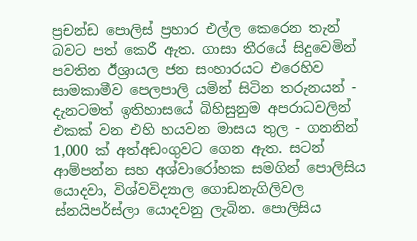ප්‍රචන්ඩ පොලිස් ප්‍රහාර එල්ල කෙරෙන තැන් බවට පත් කෙරී ඇත. ගාසා තීරයේ සිදුවෙමින් පවතින ඊශ්‍රායල ජන සංහාරයට එරෙහිව සාමකාමීව පෙලපාලි යමින් සිටින තරුනයන් - දැනටමත් ඉතිහාසයේ බිහිසුනුම අපරාධවලින් එකක් වන එහි හයවන මාසය තුල - ගනනින් 1,000 ක් අත්අඩංගුවට ගෙන ඇත. සටන් ආම්පන්න සහ අශ්වාරෝහක සමගින් පොලිසිය යොදවා, විශ්වවිද්‍යාල ගොඩනැගිලිවල ස්නයිපර්ස්ලා යොදවනු ලැබින. පොලිසිය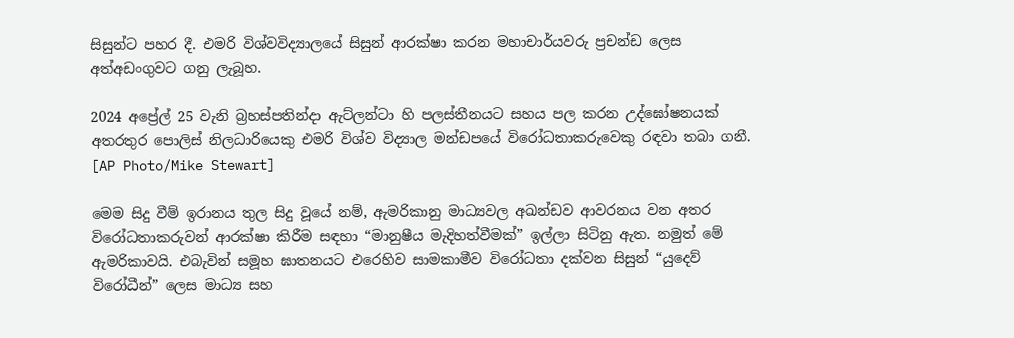සිසුන්ට පහර දී. එමරි විශ්වවිද්‍යාලයේ සිසුන් ආරක්ෂා කරන මහාචාර්යවරු ප්‍රචන්ඩ ලෙස අත්අඩංගුවට ගනු ලැබූහ.

2024 අප්‍රේල් 25 වැනි බ්‍රහස්පතින්දා ඇට්ලන්ටා හි පලස්තීනයට සහය පල කරන උද්ඝෝෂනයක් අතරතුර පොලිස් නිලධාරියෙකු එමරි විශ්ව විද්‍යාල මන්ඩපයේ විරෝධතාකරුවෙකු රඳවා තබා ගනී. [AP Photo/Mike Stewart]

මෙම සිදු වීම් ඉරානය තුල සිදු වූයේ නම්, ඇමරිකානු මාධ්‍යවල අඛන්ඩව ආවරනය වන අතර විරෝධතාකරුවන් ආරක්ෂා කිරීම සඳහා “මානුෂීය මැදිහත්වීමක්” ඉල්ලා සිටිනු ඇත. නමුත් මේ ඇමරිකාවයි. එබැවින් සමූහ ඝාතනයට එරෙහිව සාමකාමීව විරෝධතා දක්වන සිසුන් “යුදෙව් විරෝධීන්” ලෙස මාධ්‍ය සහ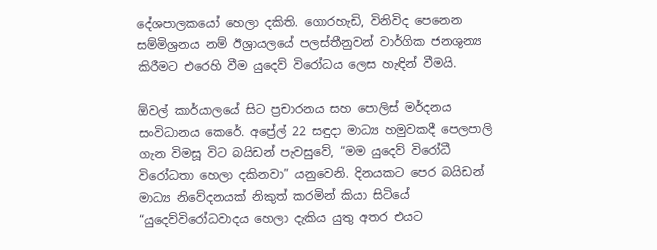දේශපාලකයෝ හෙලා දකිති. ගොරහැඩි, විනිවිද පෙනෙන සම්මිශ්‍රනය නම් ඊශ්‍රායලයේ පලස්තීනුවන් වාර්ගික ජනශුන්‍ය කිරීමට එරෙහි වීම යුදෙව් විරෝධය ලෙස හැඳින් වීමයි.

ඕවල් කාර්යාලයේ සිට ප්‍රචාරනය සහ පොලිස් මර්දනය සංවිධානය කෙරේ. අප්‍රේල් 22 සඳුදා මාධ්‍ය හමුවකදී පෙලපාලි ගැන විමසූ විට බයිඩන් පැවසුවේ, “මම යුදෙව් විරෝධී විරෝධතා හෙලා දකිනවා” යනුවෙනි. දිනයකට පෙර බයිඩන් මාධ්‍ය නිවේදනයක් නිකුත් කරමින් කියා සිටියේ “යුදෙව්විරෝධවාදය හෙලා දැකිය යුතු අතර එයට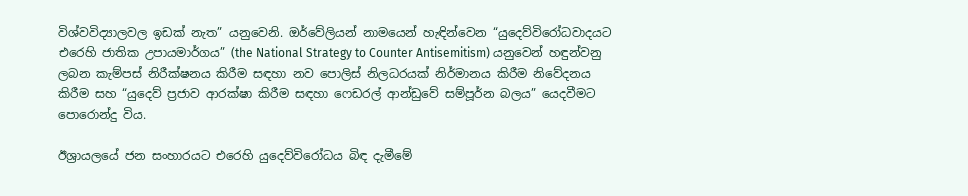විශ්වවිද්‍යාලවල ඉඩක් නැත” යනුවෙනි. ඔර්වේලියන් නාමයෙන් හැඳින්වෙන “යුදෙව්විරෝධවාදයට එරෙහි ජාතික උපායමාර්ගය” (the National Strategy to Counter Antisemitism) යනුවෙන් හඳුන්වනු ලබන කැම්පස් නිරීක්ෂනය කිරීම සඳහා නව පොලිස් නිලධරයක් නිර්මානය කිරීම නිවේදනය කිරීම සහ “යුදෙව් ප්‍රජාව ආරක්ෂා කිරීම සඳහා ෆෙඩරල් ආන්ඩුවේ සම්පූර්න බලය” යෙදවීමට පොරොන්දු විය.

ඊශ්‍රායලයේ ජන සංහාරයට එරෙහි යුදෙව්විරෝධය බිඳ දැමීමේ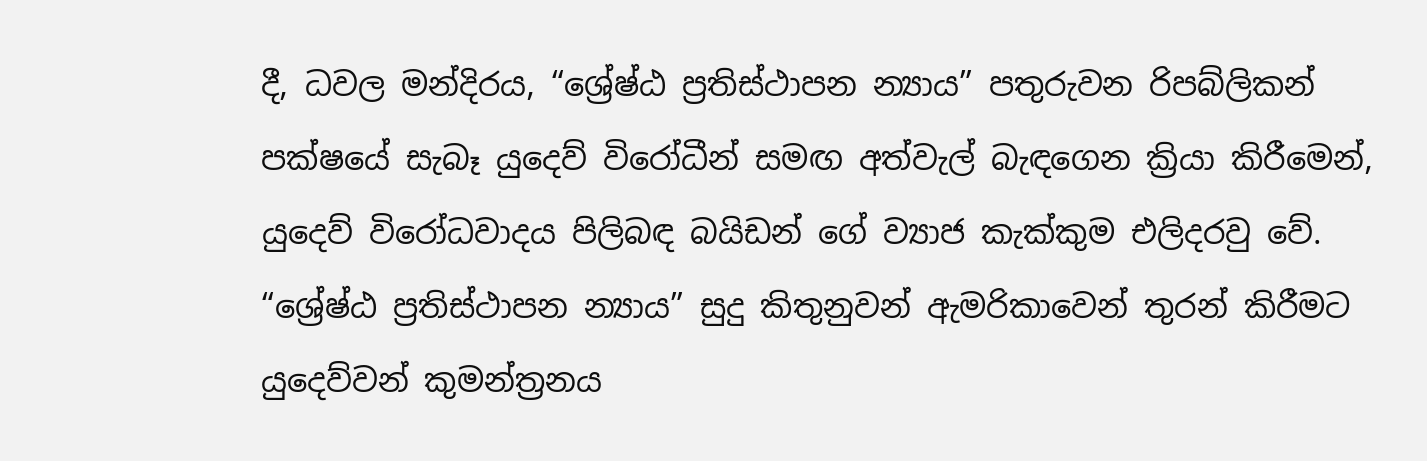දී, ධවල මන්දිරය, “ශ්‍රේෂ්ඨ ප්‍රතිස්ථාපන න්‍යාය” පතුරුවන රිපබ්ලිකන් පක්ෂයේ සැබෑ යුදෙව් විරෝධීන් සමඟ අත්වැල් බැඳගෙන ක්‍රියා කිරීමෙන්, යුදෙව් විරෝධවාදය පිලිබඳ බයිඩන් ගේ ව්‍යාජ කැක්කුම එලිදරවු වේ. “ශ්‍රේෂ්ඨ ප්‍රතිස්ථාපන න්‍යාය” සුදු කිතුනුවන් ඇමරිකාවෙන් තුරන් කිරීමට යුදෙව්වන් කුමන්ත්‍රනය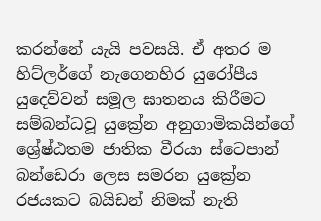කරන්නේ යැයි පවසයි. ඒ අතර ම හිට්ලර්ගේ නැගෙනහිර යුරෝපීය යුදෙව්වන් සමූල ඝාතනය කිරීමට සම්බන්ධවූ යුක්‍රේන අනුගාමිකයින්ගේ ශ්‍රේෂ්ඨතම ජාතික වීරයා ස්ටෙපාන් බන්ඩෙරා ලෙස සමරන යුක්‍රේන රජයකට බයිඩන් නිමක් නැති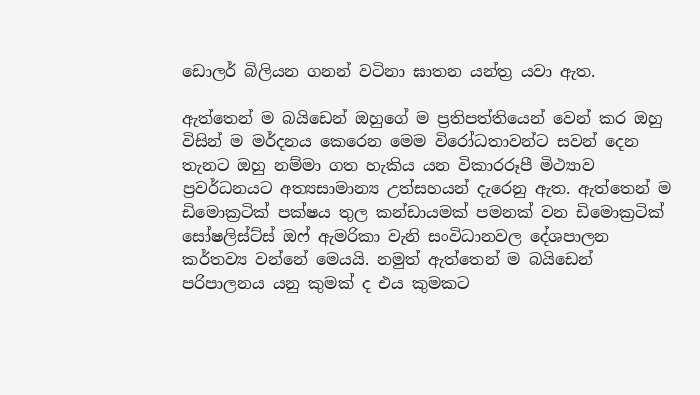ඩොලර් බිලියන ගනන් වටිනා ඝාතන යන්ත්‍ර යවා ඇත.

ඇත්තෙන් ම බයිඩෙන් ඔහුගේ ම ප්‍රතිපත්තියෙන් වෙන් කර ඔහු විසින් ම මර්දනය කෙරෙන මෙම විරෝධතාවන්ට සවන් දෙන තැනට ඔහු නම්මා ගත හැකිය යන විකාරරූපී මිථ්‍යාව ප්‍රවර්ධනයට අත්‍යසාමාන්‍ය උත්සහයන් දැරෙනු ඇත. ඇත්තෙන් ම ඩිමොක්‍රටික් පක්ෂය තුල කන්ඩායමක් පමනක් වන ඩිමොක්‍රටික් සෝෂලිස්ට්ස් ඔෆ් ඇමරිකා වැනි සංවිධානවල දේශපාලන කර්තව්‍ය වන්නේ මෙයයි. නමුත් ඇත්තෙන් ම බයිඩෙන් පරිපාලනය යනු කුමක් ද එය කුමකට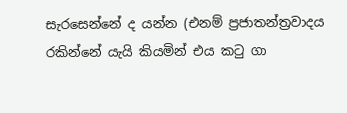සැරසෙන්නේ ද යන්න (එනම් ප්‍රජාතන්ත්‍රවාදය රකින්නේ යැයි කියමින් එය කටු ගා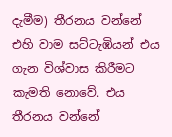දැමීම) තීරනය වන්නේ එහි වාම සට්ටැඹියන් එය ගැන විශ්වාස කිරීමට කැමති නොවේ. එය තීරනය වන්නේ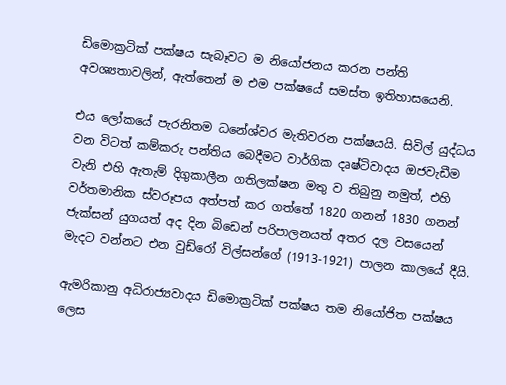ඩිමොක්‍රටික් පක්ෂය සැබෑවට ම නියෝජනය කරන පන්ති අවශ්‍යතාවලින්, ඇත්තෙන් ම එම පක්ෂයේ සමස්ත ඉතිහාසයෙනි.

එය ලෝකයේ පැරනිතම ධනේශ්වර මැතිවරන පක්ෂයයි. සිවිල් යුද්ධය වන විටත් කම්කරු පන්තිය බෙදීමට වාර්ගික දෘෂ්ටිවාදය ඔජවැඩීම වැනි එහි ඇතැම් දිගුකාලීන ගතිලක්ෂන මතු ව තිබුනු නමුත්, එහි වර්තමානික ස්වරූපය අත්පත් කර ගත්තේ 1820 ගනන් 1830 ගනන් ජැක්සන් යුගයත් අද දින බිඩෙන් පරිපාලනයත් අතර දල වසයෙන් මැදට වන්නට එන වුඩ්රෝ විල්සන්ගේ (1913-1921) පාලන කාලයේ දීයි.

ඇමරිකානු අධිරාජ්‍යවාදය ඩිමොක්‍රටික් පක්ෂය තම නියෝජිත පක්ෂය ලෙස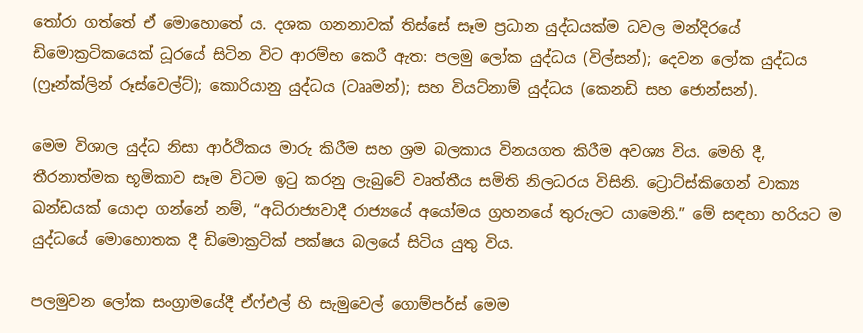තෝරා ගත්තේ ඒ මොහොතේ ය. දශක ගනනාවක් තිස්සේ සෑම ප්‍රධාන යුද්ධයක්ම ධවල මන්දිරයේ ඩිමොක්‍රටිකයෙක් ධූරයේ සිටින විට ආරම්භ කෙරී ඇත: පලමු ලෝක යුද්ධය (විල්සන්); දෙවන ලෝක යුද්ධය (ෆ්‍රෑන්ක්ලින් රූස්වෙල්ට්); කොරියානු යුද්ධය (ටෲමන්); සහ වියට්නාම් යුද්ධය (කෙනඩි සහ ජොන්සන්).

මෙම විශාල යුද්ධ නිසා ආර්ථිකය මාරු කිරීම සහ ශ්‍රම බලකාය විනයගත කිරීම අවශ්‍ය විය. මෙහි දී, තීරනාත්මක භූමිකාව සෑම විටම ඉටු කරනු ලැබුවේ වෘත්තීය සමිති නිලධරය විසිනි. ට්‍රොට්ස්කිගෙන් වාක්‍ය ඛන්ඩයක් යොදා ගන්නේ නම්, “අධිරාජ්‍යවාදී රාජ්‍යයේ අයෝමය ග්‍රහනයේ තුරුලට යාමෙනි.” මේ සඳහා හරියට ම යුද්ධයේ මොහොතක දී ඩිමොක්‍රටික් පක්ෂය බලයේ සිටිය යුතු විය.

පලමුවන ලෝක සංග්‍රාමයේදී ඒෆ්එල් හි සැමුවෙල් ගොම්පර්ස් මෙම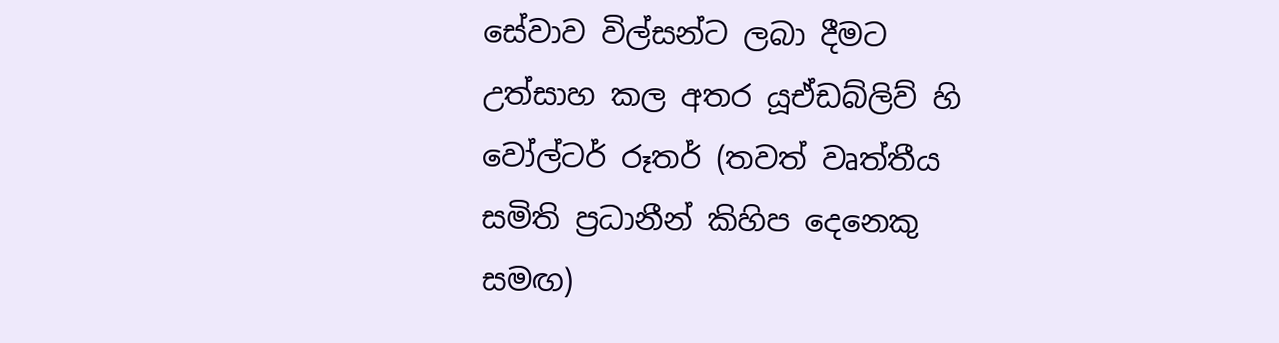සේවාව විල්සන්ට ලබා දීමට උත්සාහ කල අතර යූඒඩබ්ලිව් හි වෝල්ටර් රූතර් (තවත් වෘත්තීය සමිති ප්‍රධානීන් කිහිප දෙනෙකු සමඟ)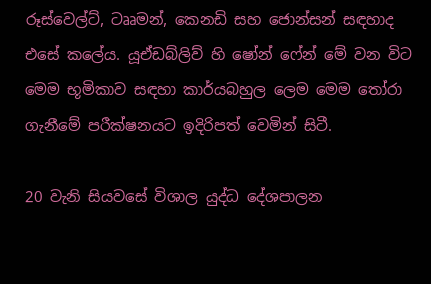රූස්වෙල්ට්, ටෲමන්, කෙනඩි සහ ජොන්සන් සඳහාද එසේ කලේය. යූඒඩබ්ලිව් හි ෂෝන් ෆේන් මේ වන විට මෙම භූමිකාව සඳහා කාර්යබහුල ලෙම මෙම තෝරා ගැනීමේ පරීක්ෂනයට ඉදිරිපත් වෙමින් සිටී.

20 වැනි සියවසේ විශාල යුද්ධ දේශපාලන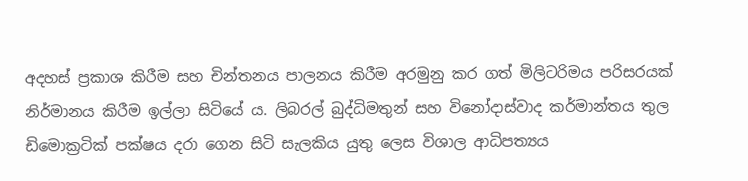අදහස් ප්‍රකාශ කිරීම සහ චින්තනය පාලනය කිරීම අරමුනු කර ගත් මිලිටරිමය පරිසරයක් නිර්මානය කිරීම ඉල්ලා සිටියේ ය. ලිබරල් බුද්ධිමතුන් සහ විනෝදාස්වාද කර්මාන්තය තුල ඩිමොක්‍රටික් පක්ෂය දරා ගෙන සිටි සැලකිය යුතු ලෙස විශාල ආධිපත්‍යය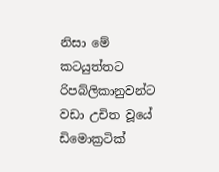නිසා මේ කටයුත්තට රිපබ්ලිකානුවන්ට වඩා උචිත වූයේ ඩිමොක්‍රටික්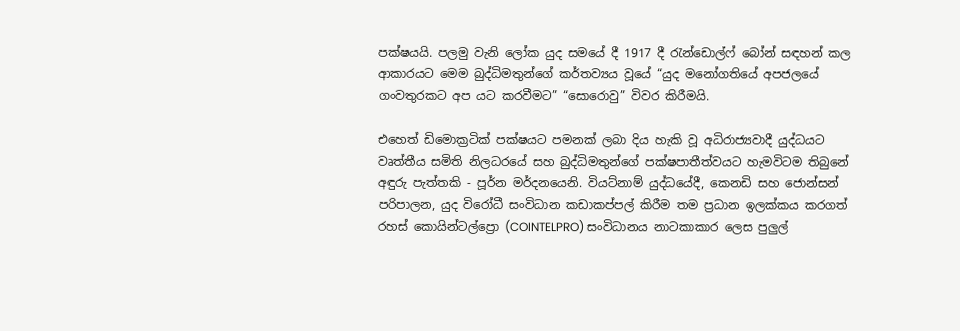පක්ෂයයි. පලමු වැනි ලෝක යුද සමයේ දී 1917 දී රැන්ඩොල්ෆ් බෝන් සඳහන් කල ආකාරයට මෙම බුද්ධිමතුන්ගේ කර්තව්‍යය වූයේ “යුද මනෝගතියේ අපජලයේ ගංවතුරකට අප යට කරවීමට” “සොරොවු” විවර කිරීමයි.

එහෙත් ඩිමොක්‍රටික් පක්ෂයට පමනක් ලබා දිය හැකි වූ අධිරාජ්‍යවාදී යුද්ධයට වෘත්තීය සමිති නිලධරයේ සහ බුද්ධිමතුන්ගේ පක්ෂපාතීත්වයට හැමවිටම තිබුනේ අඳුරු පැත්තකි - පූර්න මර්දනයෙනි. වියට්නාම් යුද්ධයේදී, කෙනඩි සහ ජොන්සන් පරිපාලන, යුද විරෝධී සංවිධාන කඩාකප්පල් කිරීම තම ප්‍රධාන ඉලක්කය කරගත් රහස් කොයින්ටල්ප්‍රො (COINTELPRO) සංවිධානය නාටකාකාර ලෙස පුලුල්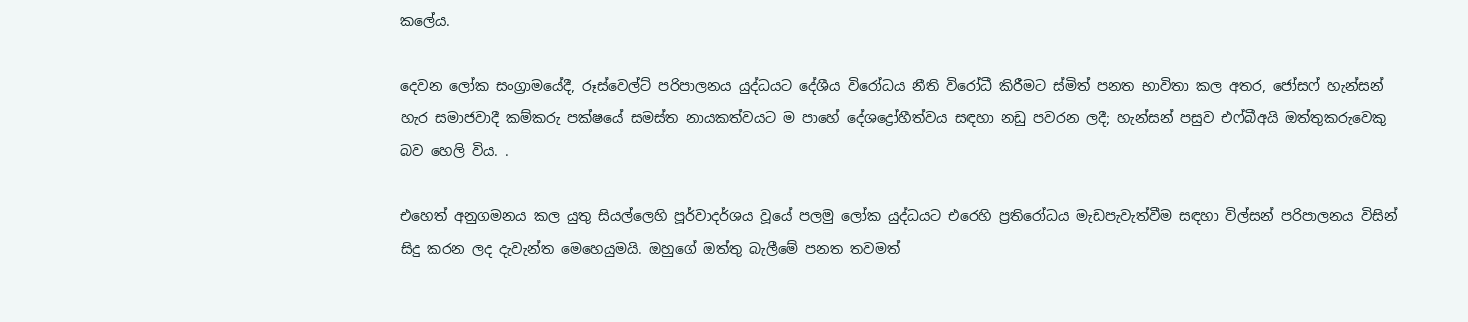කලේය.

දෙවන ලෝක සංග්‍රාමයේදී, රූස්වෙල්ට් පරිපාලනය යුද්ධයට දේශීය විරෝධය නීති විරෝධී කිරීමට ස්මිත් පනත භාවිතා කල අතර, ජෝසෆ් හැන්සන් හැර සමාජවාදී කම්කරු පක්ෂයේ සමස්ත නායකත්වයට ම පාහේ දේශද්‍රෝහීත්වය සඳහා නඩු පවරන ලදී; හැන්සන් පසුව එෆ්බීඅයි ඔත්තුකරුවෙකු බව හෙලි විය. .

එහෙත් අනුගමනය කල යුතු සියල්ලෙහි පූර්වාදර්ශය වූයේ පලමු ලෝක යුද්ධයට එරෙහි ප්‍රතිරෝධය මැඩපැවැත්වීම සඳහා විල්සන් පරිපාලනය විසින් සිදු කරන ලද දැවැන්ත මෙහෙයුමයි. ඔහුගේ ඔත්තු බැලීමේ පනත තවමත්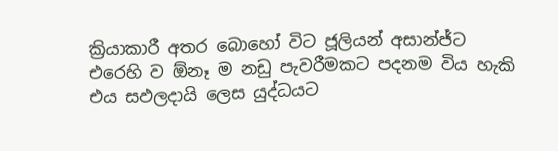ක්‍රියාකාරී අතර බොහෝ විට ජූලියන් අසාන්ජ්ට එරෙහි ව ඕනෑ ම නඩු පැවරීමකට පදනම විය හැකි එය සඵලදායි ලෙස යුද්ධයට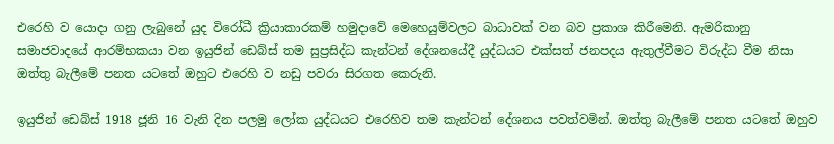එරෙහි ව යොදා ගනු ලැබුනේ යුද විරෝධී ක්‍රියාකාරකම් හමුදාවේ මෙහෙයුම්වලට බාධාවක් වන බව ප්‍රකාශ කිරීමෙනි. ඇමරිකානු සමාජවාදයේ ආරම්භකයා වන ඉයුජින් ඩෙබ්ස් තම සුප්‍රසිද්ධ කැන්ටන් දේශනයේදී යුද්ධයට එක්සත් ජනපදය ඇතුල්වීමට විරුද්ධ වීම නිසා ඔත්තු බැලීමේ පනත යටතේ ඔහුට එරෙහි ව නඩු පවරා සිරගත කෙරුනි.

ඉයුජින් ඩෙබ්ස් 1918 ජූනි 16 වැනි දින පලමු ලෝක යුද්ධයට එරෙහිව තම කැන්ටන් දේශනය පවත්වමින්. ඔත්තු බැලීමේ පනත යටතේ ඔහුව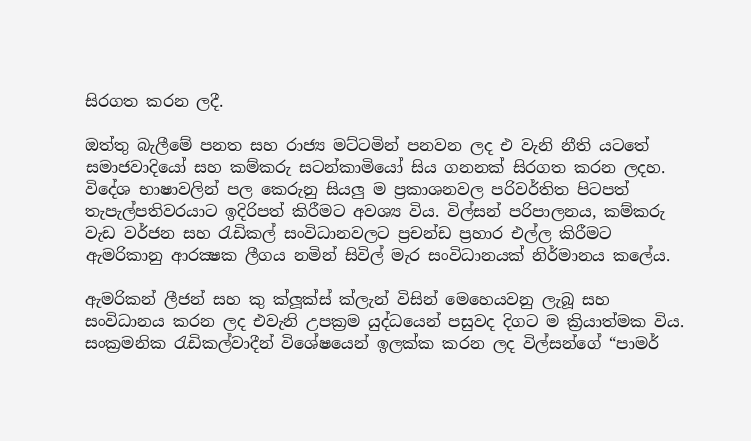සිරගත කරන ලදී.

ඔත්තු බැලීමේ පනත සහ රාජ්‍ය මට්ටමින් පනවන ලද එ වැනි නීති යටතේ සමාජවාදියෝ සහ කම්කරු සටන්කාමියෝ සිය ගනනක් සිරගත කරන ලදහ. විදේශ භාෂාවලින් පල කෙරුනු සියලු ම ප්‍රකාශනවල පරිවර්තිත පිටපත් තැපැල්පතිවරයාට ඉදිරිපත් කිරීමට අවශ්‍ය විය. විල්සන් පරිපාලනය, කම්කරු වැඩ වර්ජන සහ රැඩිකල් සංවිධානවලට ප්‍රචන්ඩ ප්‍රහාර එල්ල කිරීමට ඇමරිකානු ආරක්‍ෂක ලීගය නමින් සිවිල් මැර සංවිධානයක් නිර්මානය කලේය.

ඇමරිකන් ලීජන් සහ කු ක්ලූක්ස් ක්ලැන් විසින් මෙහෙයවනු ලැබූ සහ සංවිධානය කරන ලද එවැනි උපක්‍රම යුද්ධයෙන් පසුවද දිගට ම ක්‍රියාත්මක විය. සංක්‍රමනික රැඩිකල්වාදීන් විශේෂයෙන් ඉලක්ක කරන ලද විල්සන්ගේ “පාමර්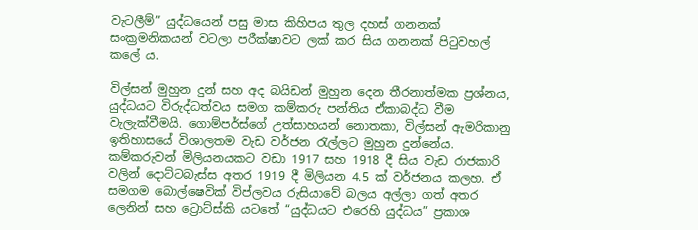වැටලීම්” යුද්ධයෙන් පසු මාස කිහිපය තුල දහස් ගනනක් සංක්‍රමනිකයන් වටලා පරීක්ෂාවට ලක් කර සිය ගනනක් පිටුවහල් කලේ ය.

විල්සන් මුහුන දුන් සහ අද බයිඩන් මුහුන දෙන තීරනාත්මක ප්‍රශ්නය, යුද්ධයට විරුද්ධත්වය සමග කම්කරු පන්තිය ඒකාබද්ධ වීම වැලැක්වීමයි. ගොම්පර්ස්ගේ උත්සාහයන් නොතකා, විල්සන් ඇමරිකානු ඉතිහාසයේ විශාලතම වැඩ වර්ජන රැල්ලට මුහුන දුන්නේය. කම්කරුවන් මිලියනයකට වඩා 1917 සහ 1918 දී සිය වැඩ රාජකාරි වලින් දොට්ටබැස්ස අතර 1919 දී මිලියන 4.5 ක් වර්ජනය කලහ. ඒ සමගම බොල්ෂෙවික් විප්ලවය රුසියාවේ බලය අල්ලා ගත් අතර ලෙනින් සහ ට්‍රොට්ස්කි යටතේ “යුද්ධයට එරෙහි යුද්ධය” ප්‍රකාශ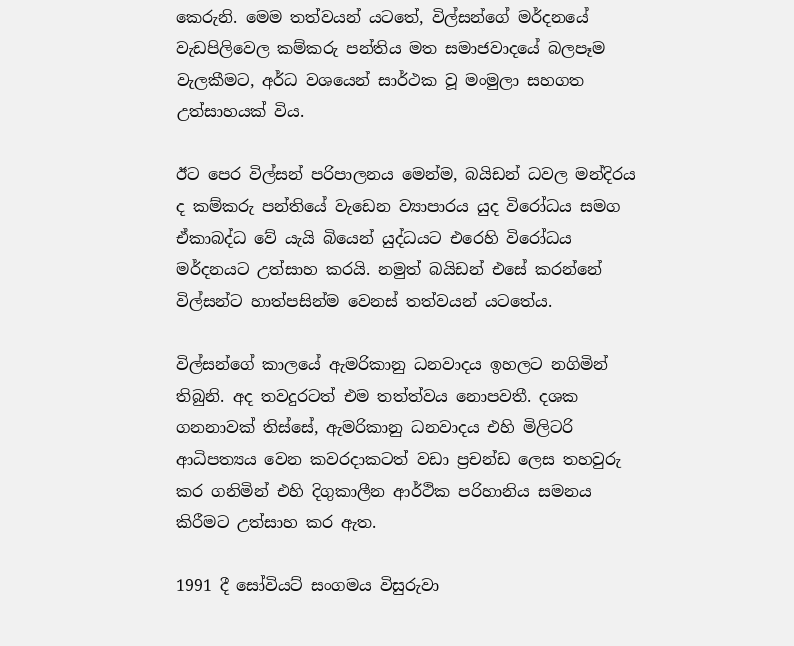කෙරුනි. මෙම තත්වයන් යටතේ, විල්සන්ගේ මර්දනයේ වැඩපිලිවෙල කම්කරු පන්තිය මත සමාජවාදයේ බලපෑම වැලකීමට, අර්ධ වශයෙන් සාර්ථක වූ මංමුලා සහගත උත්සාහයක් විය.

ඊට පෙර විල්සන් පරිපාලනය මෙන්ම, බයිඩන් ධවල මන්දිරය ද කම්කරු පන්තියේ වැඩෙන ව්‍යාපාරය යුද විරෝධය සමග ඒකාබද්ධ වේ යැයි බියෙන් යුද්ධයට එරෙහි විරෝධය මර්දනයට උත්සාහ කරයි. නමුත් බයිඩන් එසේ කරන්නේ විල්සන්ට හාත්පසින්ම වෙනස් තත්වයන් යටතේය.

විල්සන්ගේ කාලයේ ඇමරිකානු ධනවාදය ඉහලට නගිමින් තිබුනි. අද තවදුරටත් එම තත්ත්වය නොපවතී. දශක ගනනාවක් තිස්සේ, ඇමරිකානු ධනවාදය එහි මිලිටරි ආධිපත්‍යය වෙන කවරදාකටත් වඩා ප්‍රචන්ඩ ලෙස තහවුරු කර ගනිමින් එහි දිගුකාලීන ආර්ථික පරිහානිය සමනය කිරීමට උත්සාහ කර ඇත.

1991 දී සෝවියට් සංගමය විසුරුවා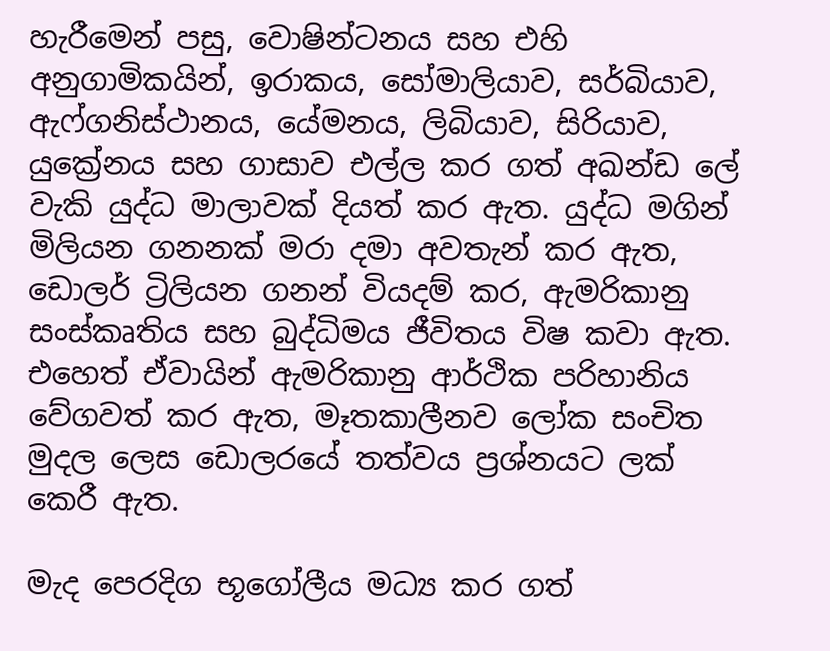හැරීමෙන් පසු, වොෂින්ටනය සහ එහි අනුගාමිකයින්, ඉරාකය, සෝමාලියාව, සර්බියාව, ඇෆ්ගනිස්ථානය, යේමනය, ලිබියාව, සිරියාව, යුක්‍රේනය සහ ගාසාව එල්ල කර ගත් අඛන්ඩ ලේ වැකි යුද්ධ මාලාවක් දියත් කර ඇත. යුද්ධ මගින් මිලියන ගනනක් මරා දමා අවතැන් කර ඇත, ඩොලර් ට්‍රිලියන ගනන් වියදම් කර, ඇමරිකානු සංස්කෘතිය සහ බුද්ධිමය ජීවිතය විෂ කවා ඇත. එහෙත් ඒවායින් ඇමරිකානු ආර්ථික පරිහානිය වේගවත් කර ඇත, මෑතකාලීනව ලෝක සංචිත මුදල ලෙස ඩොලරයේ තත්වය ප්‍රශ්නයට ලක් කෙරී ඇත.

මැද පෙරදිග භූගෝලීය මධ්‍ය කර ගත්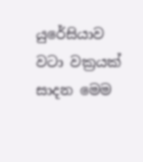යුරේසියාව වටා වක්‍රයක් සාදන මෙම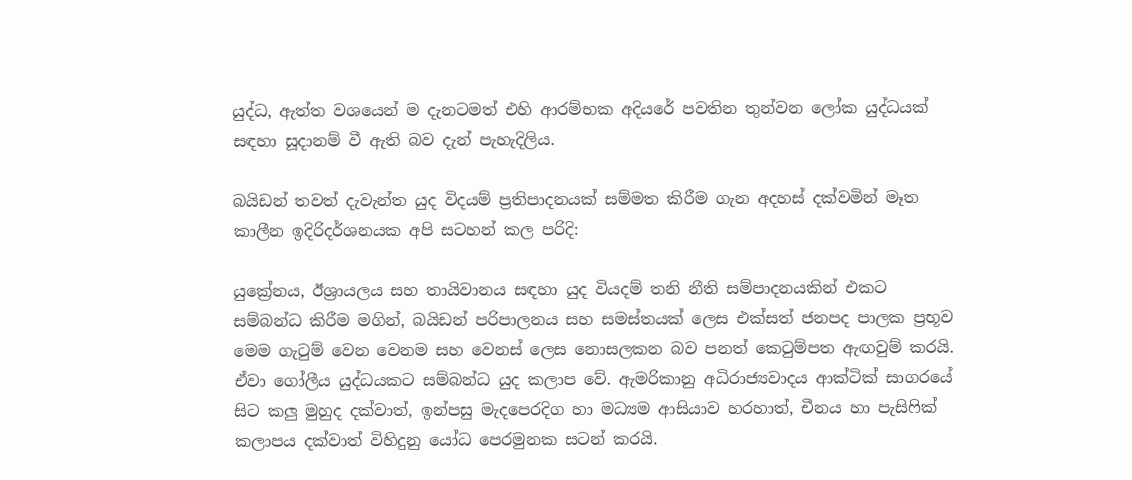යුද්ධ, ඇත්ත වශයෙන් ම දැනටමත් එහි ආරම්භක අදියරේ පවතින තුන්වන ලෝක යුද්ධයක් සඳහා සූදානම් වී ඇති බව දැන් පැහැදිලිය.

බයිඩන් තවත් දැවැන්ත යුද විදයම් ප්‍රතිපාදනයක් සම්මත කිරීම ගැන අදහස් දක්වමින් මෑත කාලීන ඉදිරිදර්ශනයක අපි සටහන් කල පරිදි:

යුක්‍රේනය, ඊශ්‍රායලය සහ තායිවානය සඳහා යුද වියදම් තනි නීති සම්පාදනයකින් එකට සම්බන්ධ කිරීම මගින්, බයිඩන් පරිපාලනය සහ සමස්තයක් ලෙස එක්සත් ජනපද පාලක ප්‍රභූව මෙම ගැටුම් වෙන වෙනම සහ වෙනස් ලෙස නොසලකන බව පනත් කෙටුම්පත ඇඟවුම් කරයි. ඒවා ගෝලීය යුද්ධයකට සම්බන්ධ යුද කලාප වේ. ඇමරිකානු අධිරාජ්‍යවාදය ආක්ටික් සාගරයේ සිට කලු මුහුද දක්වාත්, ඉන්පසු මැදපෙරදිග හා මධ්‍යම ආසියාව හරහාත්, චීනය හා පැසිෆික් කලාපය දක්වාත් විහිදුනු යෝධ පෙරමුනක සටන් කරයි.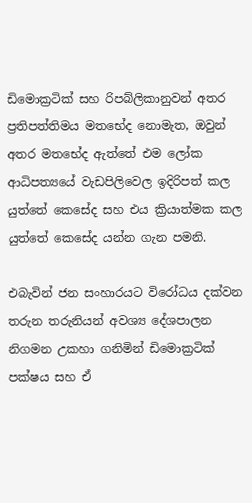ඩිමොක්‍රටික් සහ රිපබ්ලිකානුවන් අතර ප්‍රතිපත්තිමය මතභේද නොමැත, ඔවුන් අතර මතභේද ඇත්තේ එම ලෝක ආධිපත්‍යයේ වැඩපිලිවෙල ඉදිරිපත් කල යුත්තේ කෙසේද සහ එය ක්‍රියාත්මක කල යුත්තේ කෙසේද යන්න ගැන පමනි.

එබැවින් ජන සංහාරයට විරෝධය දක්වන තරුන තරුනියන් අවශ්‍ය දේශපාලන නිගමන උකහා ගනිමින් ඩිමොක්‍රටික් පක්ෂය සහ ඒ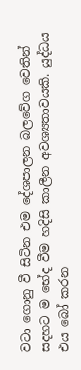වටා ගොනු වී සිටින එම දේශපාලන බලවේග වෙතින් සදහට ම භේද වීම හදිසි කාලීන අවශ්‍යතාවයකි. යුද්ධය එය බෝ කරන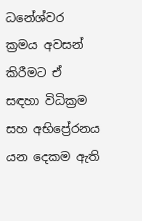ධනේශ්වර ක්‍රමය අවසන් කිරීමට ඒ සඳහා විධික්‍රම සහ අභිප්‍රේරනය යන දෙකම ඇති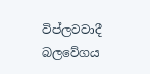විප්ලවවාදී බලවේගය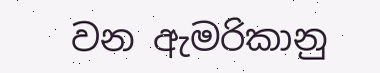වන ඇමරිකානු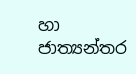හා ජාත්‍යන්තර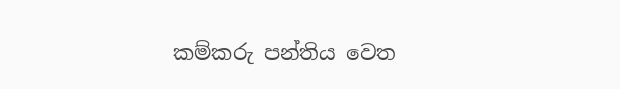කම්කරු පන්තිය වෙත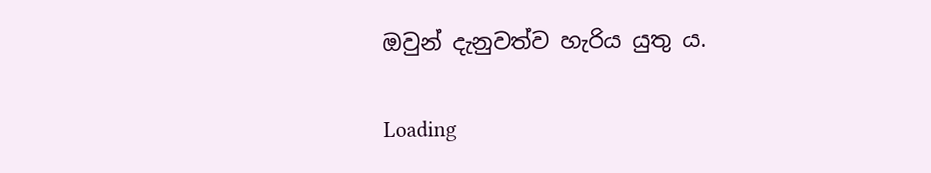ඔවුන් දැනුවත්ව හැරිය යුතු ය.

Loading